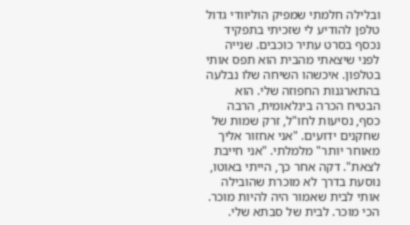ובלילה חלמתי שמפיק הוליוודי גדול טלפן להודיע לי שזכיתי בתפקיד נכסף בסרט עתיר כוכבים. שנייה לפני שיצאתי מהבית הוא תפס אותי בטלפון. איכשהו השיחה שלו נבלעה בהתארגנות החפוזה שלי. הוא הבטיח הכרה בינלאומית, הרבה כסף, נסיעות לחו"ל, זרק שמות של שחקנים ידועים. "אני אחזור אליך מאוחר יותר" מלמלתי. "אני חייבת לצאת". דקה אחר כך, הייתי באוטו, נוסעת בדרך לא מוכרת שהובילה אותי לבית שאמור היה להיות מוכר. הכי מוכר. לבית של סבתא שלי.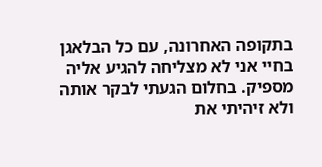בתקופה האחרונה, עם כל הבלאגן בחיי אני לא מצליחה להגיע אליה מספיק. בחלום הגעתי לבקר אותה ולא זיהיתי את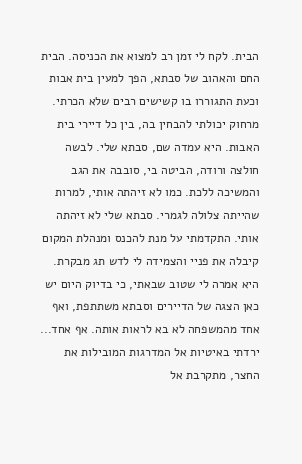הבית. לקח לי זמן רב למצוא את הכניסה. הבית החם והאהוב של סבתא, הפך למעין בית אבות וכעת התגוררו בו קשישים רבים שלא הכרתי. מרחוק יכולתי להבחין בה, בין כל דיירי בית האבות. היא עמדה שם, סבתא שלי. לבשה חולצה ורודה, הביטה בי, סובבה את הגב והמשיכה ללכת. כמו לא זיהתה אותי, למרות שהייתה צלולה לגמרי. סבתא שלי לא זיהתה אותי. התקדמתי על מנת להכנס ומנהלת המקום קיבלה את פניי והצמידה לי לדש תג מבקרת. היא אמרה לי שטוב שבאתי, כי בדיוק היום יש כאן הצגה של הדיירים וסבתא משתתפת, ואף אחד מהמשפחה לא בא לראות אותה. אף אחד... ירדתי באיטיות אל המדרגות המובילות את החצר, מתקרבת אל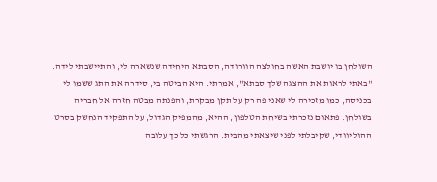השולחן בו יושבת האשה בחולצה הוורודה, הסבתא היחידה שנשארה לי, והתיישבתי לידה. "באתי לראות את ההצגה שלך סבתא", אמרתי. היא הביטה בי, סידרה את התג ששמו לי בכניסה, כמו מזכירה לי שאני פה רק על תקן מבקרת, והפנתה מבטה חזרה אל חבריה בשולחן. פתאום נזכרתי בשיחת הטלפון, ההיא, מהמפיק הגדול, על התפקיד הנחשק בסרט ההוליוודי, שקיבלתי לפני שיצאתי מהבית. הרגשתי כל כך עלובה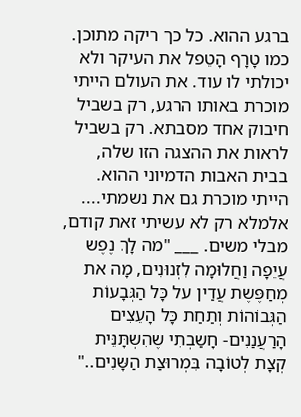ברגע ההוא. כל כך ריקה מתוכן. כמו טָרָף הָטֵפל את העיקר ולא יכולתי לו עוד. את העולם הייתי מוכרת באותו הרגע, רק בשביל חיבוק אחד מסבתא. רק בשביל לראות את ההצגה הזו שלה, בבית האבות הדמיוני ההוא. הייתי מוכרת גם את נשמתי.... אלמלא רק לא עשיתי זאת קודם, מבלי משים. ___ "מה לָךְ נֶפֶש עֲיֵפָה וַחֲלוּמָה לִזְנוּנִים, מָה את מְחַפֶּשֶת עֲדַין על כָּל הַגְּבָעוֹת הַגְּבוֹהוֹת וְתַחַת כָּל הָעֵצִים הָרַעֲנַנִים- חָשַבְתִי שֶהִשְתָּנֵּית קְצָת לְטוֹבָה בִּמְרוּצַת הַשָּנִים.."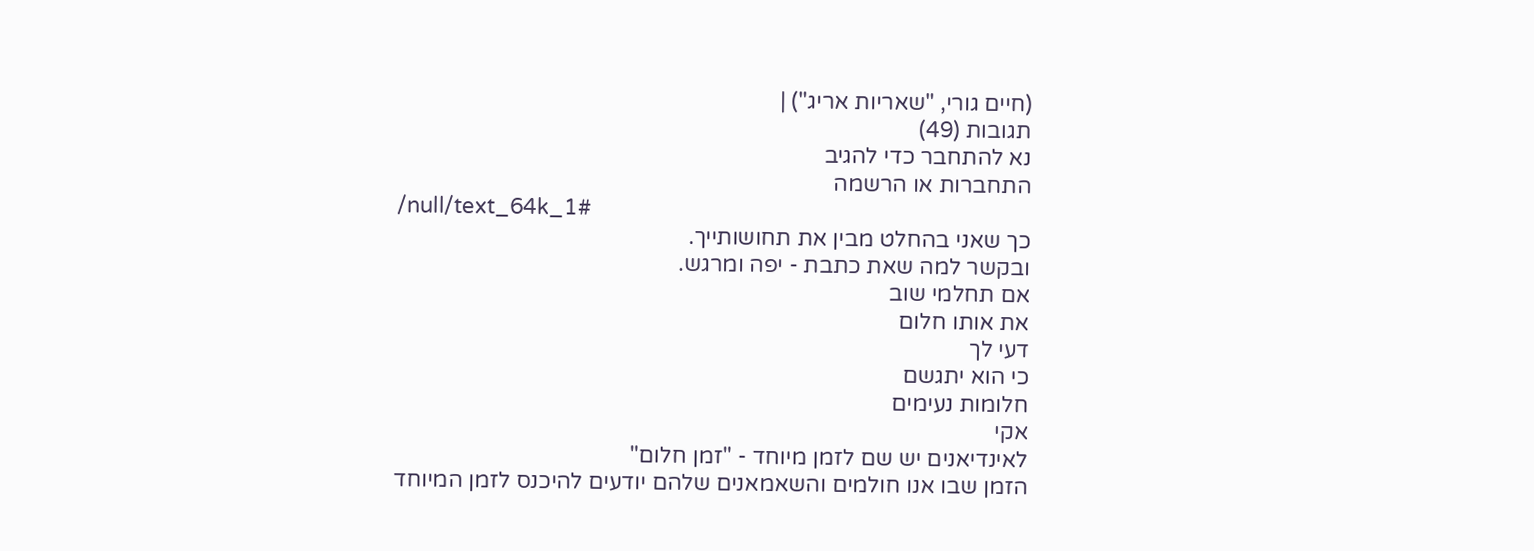(חיים גורי, "שאריות אריג") |
תגובות (49)
נא להתחבר כדי להגיב
התחברות או הרשמה
/null/text_64k_1#
כך שאני בהחלט מבין את תחושותייך.
ובקשר למה שאת כתבת - יפה ומרגש.
אם תחלמי שוב
את אותו חלום
דעי לך
כי הוא יתגשם
חלומות נעימים
אקי
לאינדיאנים יש שם לזמן מיוחד - "זמן חלום"
הזמן שבו אנו חולמים והשאמאנים שלהם יודעים להיכנס לזמן המיוחד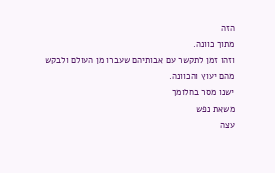הזה
מתוך כוונה.
וזהו זמן לתקשר עם אבותיהם שעברו מן העולם ולבקש מהם יעוץ והכוונה.
ישנו מסר בחלומך
משאת נפש
עצה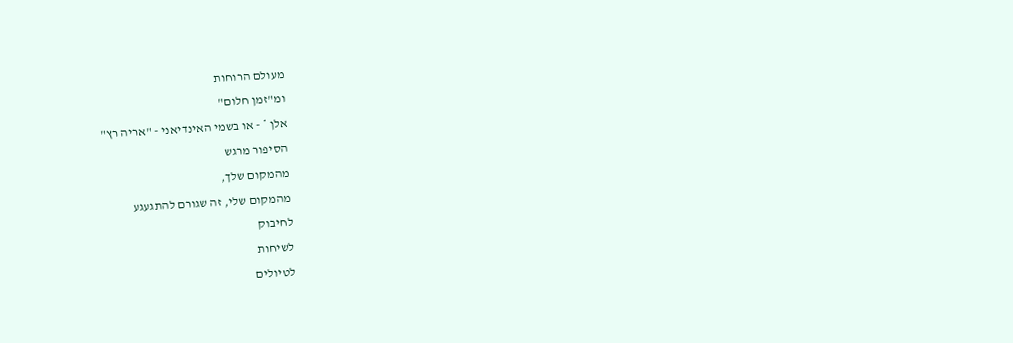מעולם הרוחות
ומ"זמן חלום"
אלן * - או בשמי האינדיאני - "אריה רץ"
הסיפור מרגש
מהמקום שלך,
מהמקום שלי, זה שגורם להתגעגע
לחיבוק
לשיחות
לטיולים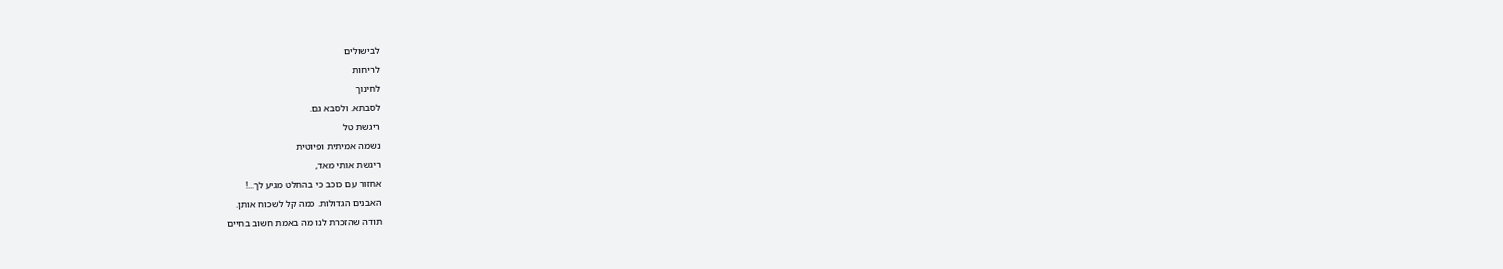לבישולים
לריחות
לחינוך
לסבתא. ולסבא גם.
ריגשת טל
נשמה אמיתית ופיוטית
ריגשת אותי מאד,
אחזור עם כוכב כי בהחלט מגיע לך...!
האבנים הגדולות. כמה קל לשכוח אותן.
תודה שהזכרת לנו מה באמת חשוב בחיים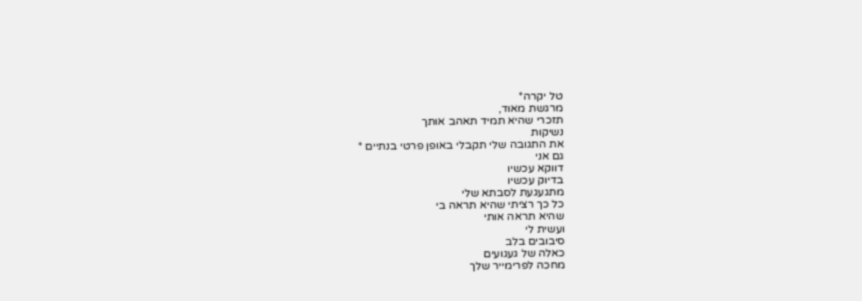טל יקרה*
מרגשת מאוד,
תזכרי שהיא תמיד תאהב אותך
נשיקות
את התגובה שלי תקבלי באופן פרטי בנתיים *
גם אני
דווקא עכשיו
בדיוק עכשיו
מתגעגעת לסבתא שלי
כל כך רציתי שהיא תראה בי
שהיא תראה אותי
ועשית לי
סיבובים בלב
כאלה של געגועים
מחכה לפרימייר שלך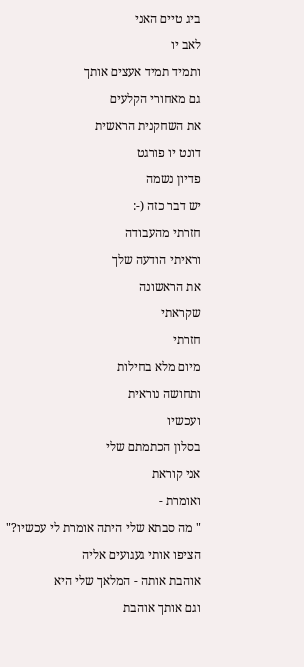ביג טיים האני
לאב יו
ותמיד תמיד אעצים אותך
גם מאחורי הקלעים
את השחקנית הראשית
דונט יו פורגט
פדיון נשמה
יש דבר כזה (-:
חזרתי מהעבודה
וראיתי הודעה שלך
את הראשונה
שקראתי
חזרתי
מיום מלא בחילות
ותחושה נוראית
ועכשיו
בסלון הכתמתם שלי
אני קוראת
ואומרת -
" מה סבתא שלי היתה אומרת לי עכשיו?"
הציפו אותי געגועים אליה
אוהבת אותה - המלאך שלי היא
וגם אותך אוהבת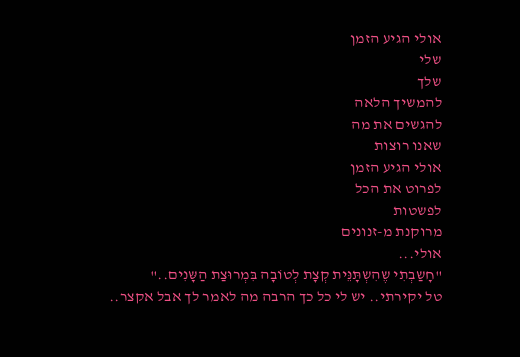אולי הגיע הזמן
שלי
שלך
להמשיך הלאה
להגשים את מה
שאנו רוצות
אולי הגיע הזמן
לפרוט את הכל
לפשטות
מרוקנת מ-זנונים
אולי...
"חָשַבְתִי שֶהִשְתָּנֵּית קְצָת לְטוֹבָה בִּמְרוּצַת הַשָּנִים.."
טל יקירתי.. יש לי כל כך הרבה מה לאמר לך אבל אקצר..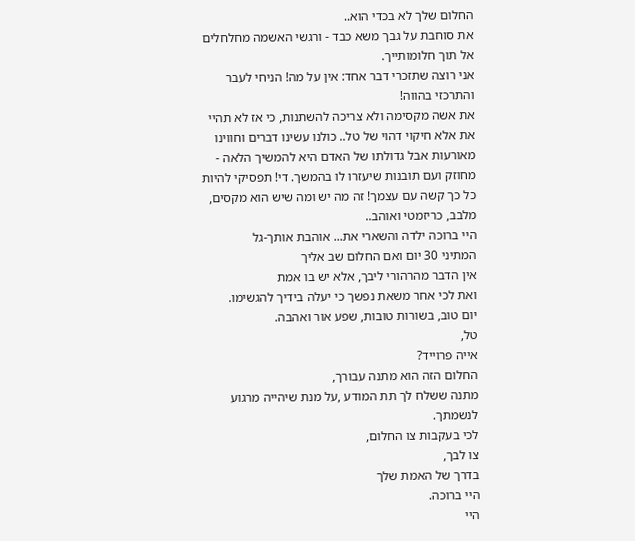החלום שלך לא בכדי הוא..
את סוחבת על גבך משא כבד - ורגשי האשמה מחלחלים אל תוך חלומותייך.
אני רוצה שתזכרי דבר אחד: אין על מה! הניחי לעבר והתרכזי בהווה!
את אשה מקסימה ולא צריכה להשתנות, כי אז לא תהיי את אלא חיקוי דהוי של טל.. כולנו עשינו דברים וחווינו מאורעות אבל גדולתו של האדם היא להמשיך הלאה - מחוזק ועם תובנות שיעזרו לו בהמשך. די! תפסיקי להיות כל כך קשה עם עצמך! זה מה יש ומה שיש הוא מקסים, מלבב, כריזמטי ואוהב..
היי ברוכה ילדה והשארי את... אוהבת אותך-גל
המתיני 30 יום ואם החלום שב אליך
אין הדבר מהרהורי ליבך, אלא יש בו אמת
ואת לכי אחר משאת נפשך כי יעלה בידיך להגשימו.
יום טוב, בשורות טובות, שפע אור ואהבה.
טל,
אייה פרוייד?
החלום הזה הוא מתנה עבורך,
מתנה ששלח לך תת המודע ,על מנת שיהייה מרגוע לנשמתך.
לכי בעקבות צו החלום,
צו לבך,
בדרך של האמת שלך
היי ברוכה.
היי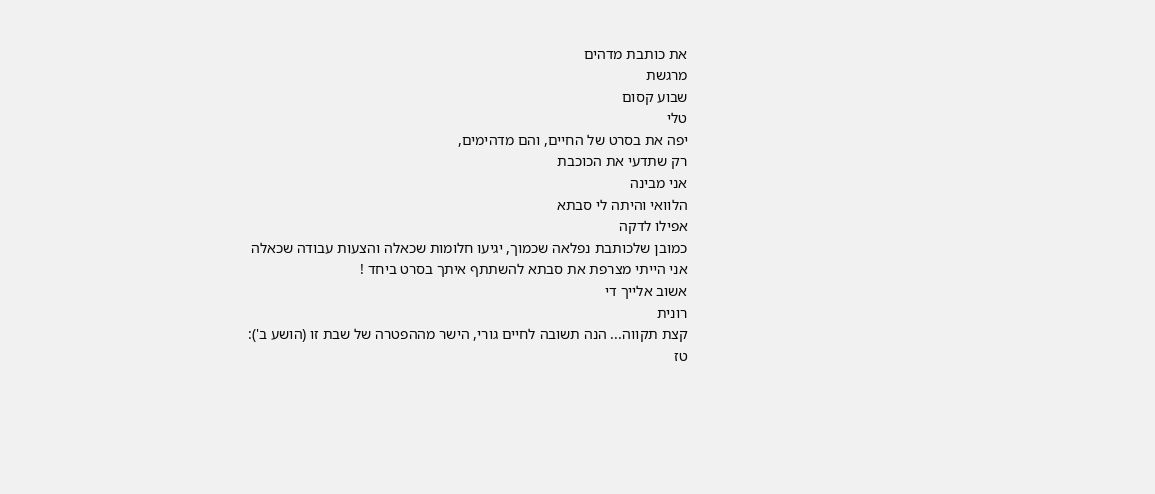את כותבת מדהים
מרגשת
שבוע קסום
טלי
יפה את בסרט של החיים, והם מדהימים,
רק שתדעי את הכוכבת
אני מבינה
הלוואי והיתה לי סבתא
אפילו לדקה
כמובן שלכותבת נפלאה שכמוך, יגיעו חלומות שכאלה והצעות עבודה שכאלה
אני הייתי מצרפת את סבתא להשתתף איתך בסרט ביחד !
אשוב אלייך די
רונית
קצת תקווה... הנה תשובה לחיים גורי, הישר מההפטרה של שבת זו (הושע ב'):
טז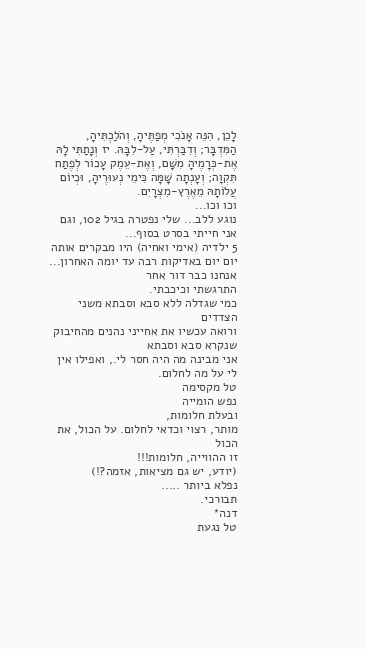לָכֵן, הִנֵּה אָנֹכִי מְפַתֶּיהָ, וְהֹלַכְתִּיהָ, הַמִּדְבָּר; וְדִבַּרְתִּי, עַל-לִבָּהּ. יז וְנָתַתִּי לָהּ אֶת-כְּרָמֶיהָ מִשָּׁם, וְאֶת-עֵמֶק עָכוֹר לְפֶתַח תִּקְוָה; וְעָנְתָה שָּׁמָּה כִּימֵי נְעוּרֶיהָ, וּכְיוֹם עֲלוֹתָהּ מֵאֶרֶץ-מִצְרָיִם.
וכו וכו...
נוגע ללב... שלי נפטרה בגיל 102, וגם אני חייתי בסרט בסוף...
5 ילדיה (אימי ואחיה) היו מבקרים אותה יום יום באדיקות רבה עד יומה האחרון...
אנחנו כבר דור אחר
התרגשתי וכיכבתי.
כמי שגדלה ללא סבא וסבתא משני הצדדים
ורואה עכשיו את אחייני נהנים מהחיבוק שנקרא סבא וסבתא
אני מבינה מה היה חסר לי., ואפילו אין לי על מה לחלום.
טל מקסימה
נפש הומייה
ובעלת חלומות,
מותר, רצוי וכדאי לחלום. על הכול, את הכול
זו ההווייה, חלומות!!!
(יודע, יש גם מציאות, אזמה?!)
נפלא ביותר .....
תבורכי.
דנה*
טל נגעת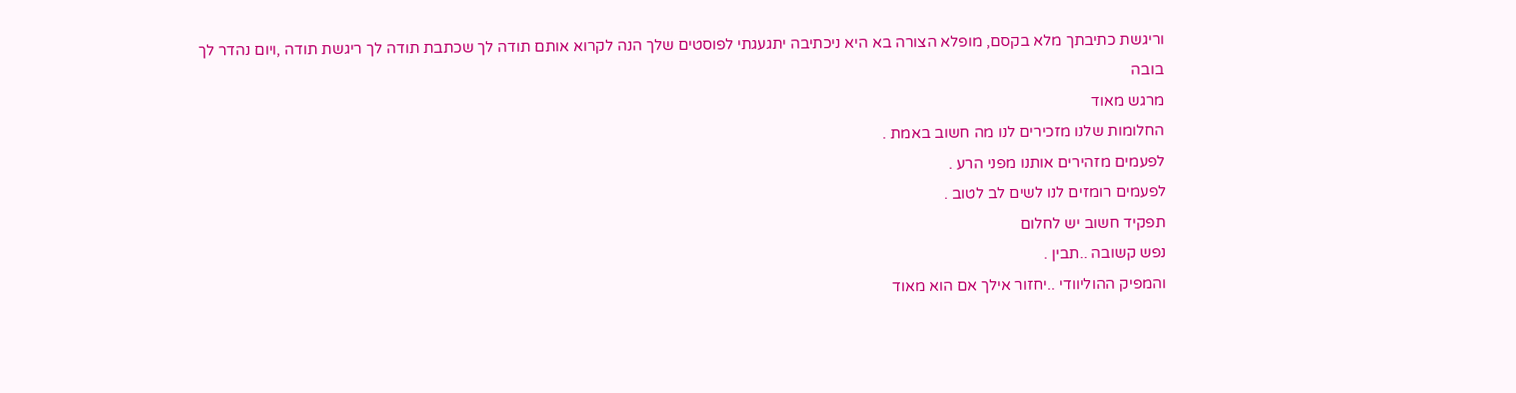וריגשת כתיבתך מלא בקסם, מופלא הצורה בא היא ניכתיבה יתגעגתי לפוסטים שלך הנה לקרוא אותם תודה לך שכתבת תודה לך ריגשת תודה ,ויום נהדר לך
בובה
מרגש מאוד
החלומות שלנו מזכירים לנו מה חשוב באמת .
לפעמים מזהירים אותנו מפני הרע .
לפעמים רומזים לנו לשים לב לטוב .
תפקיד חשוב יש לחלום
נפש קשובה ..תבין .
והמפיק ההוליוודי ..יחזור אילך אם הוא מאוד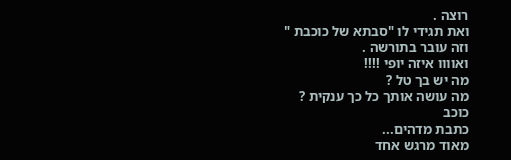רוצה .
ואת תגידי לו "סבתא של כוכבת "
וזה עובר בתורשה .
ואוווו איזה יופי !!!!
מה יש בך טל ?
מה עושה אותך כל כך ענקית ?
כוכב
כתבת מדהים...
מאוד מרגש אחד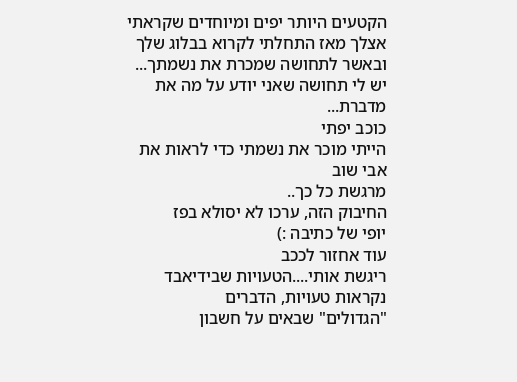הקטעים היותר יפים ומיוחדים שקראתי אצלך מאז התחלתי לקרוא בבלוג שלך
ובאשר לתחושה שמכרת את נשמתך...
יש לי תחושה שאני יודע על מה את מדברת...
כוכב יפתי
הייתי מוכר את נשמתי כדי לראות את אבי שוב
מרגשת כל כך..
החיבוק הזה, ערכו לא יסולא בפז
יופי של כתיבה :)
עוד אחזור לככב
ריגשת אותי....הטעויות שבידיאבד נקראות טעויות, הדברים
"הגדולים" שבאים על חשבון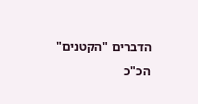הדברים "הקטנים" הכ"כ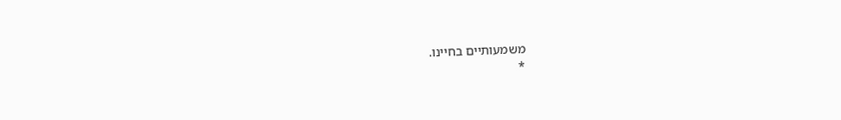משמעותיים בחיינו.
*